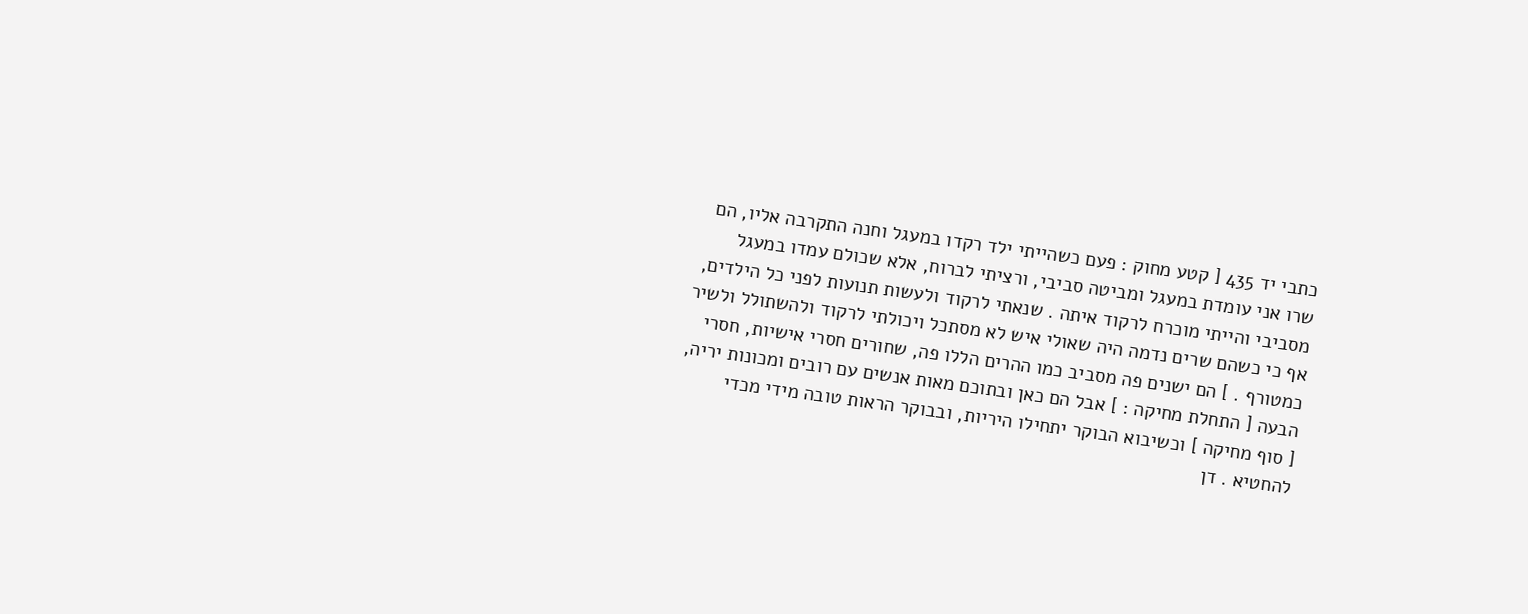כתבי יד 435 [ קטע מחוק : פעם כשהייתי ילד רקדו במעגל וחנה התקרבה אליו, הם שרו אני עומדת במעגל ומביטה סביבי, ורציתי לברוח, אלא שכולם עמדו במעגל מסביבי והייתי מוכרח לרקוד איתה . שנאתי לרקוד ולעשות תנועות לפני כל הילדים, אף כי כשהם שרים נדמה היה שאולי איש לא מסתכל ויכולתי לרקוד ולהשתולל ולשיר כמטורף . ] הם ישנים פה מסביב כמו ההרים הללו פה, שחורים חסרי אישיות, חסרי הבעה [ התחלת מחיקה : ] אבל הם כאן ובתוכם מאות אנשים עם רובים ומכונות יריה, [ סוף מחיקה ] וכשיבוא הבוקר יתחילו היריות, ובבוקר הראות טובה מידי מכדי להחטיא . דן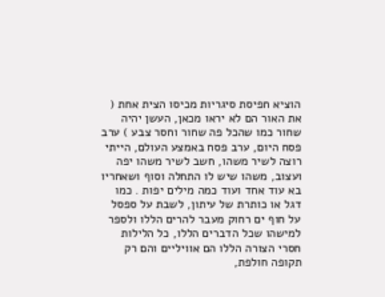הוציא חפיסת סיגריות מכיסו הצית אחת ( את האור הם לא יראו מכאן, העשן יהיה שחור כמו שהכל פה שחור וחסר צבע ) ערב פסח היום, ערב פסח באמצע העולם, הייתי רוצה לשיר משהו, חשב לשיר משהו יפה ועצוב, משהו שיש לו התחלה וסוף ושאחריו בא עוד אחד ועוד כמה מילים יפות . כמו דגל או כותרת של עיתון, לשבת על ספסל על חוף ים רחוק מעבר להרים הללו ולספר למישהו שכל הדברים הללו, כל הלילות חסרי הצורה הללו הם אוויליים והם רק תקופה חולפת,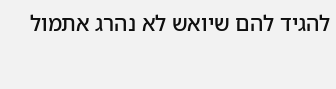להגיד להם שיואש לא נהרג אתמול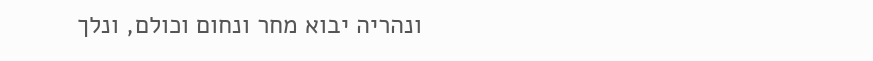ונהריה יבוא מחר ונחום וכולם, ונלך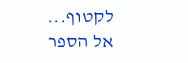לקטוף...
אל הספר